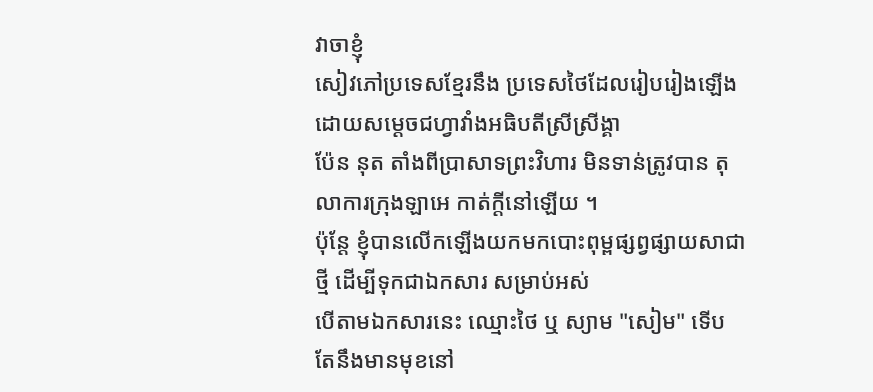វាចាខ្ញុំ
សៀវភៅប្រទេសខ្មែរនឹង ប្រទេសថៃដែលរៀបរៀងឡើងដោយសម្តេចជហ្វាវាំងអធិបតីស្រីស្រីង្គា
ប៉ែន នុត តាំងពីប្រាសាទព្រះវិហារ មិនទាន់ត្រូវបាន តុលាការក្រុងឡាអេ កាត់ក្តីនៅឡើយ ។
ប៉ុន្តែ ខ្ញុំបានលើកឡើងយកមកបោះពុម្ពផ្សព្វផ្សាយសាជាថ្មី ដើម្បីទុកជាឯកសារ សម្រាប់អស់
បើតាមឯកសារនេះ ឈ្មោះថៃ ឬ ស្យាម "សៀម" ទើបតែនឹងមានមុខនៅ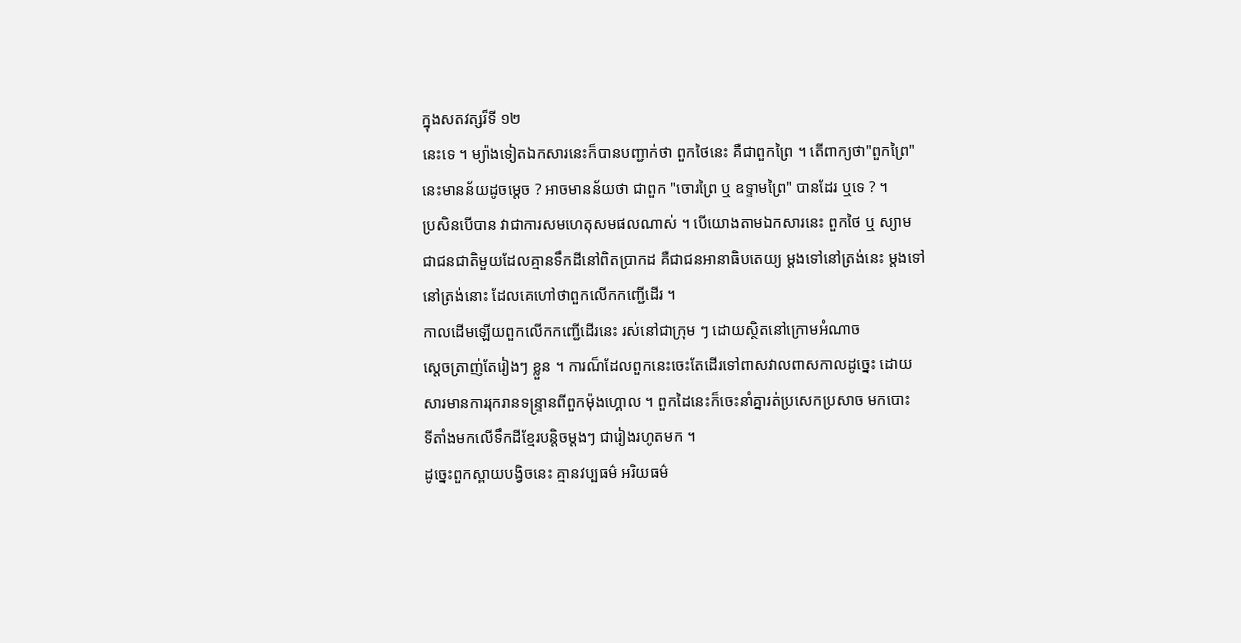ក្នុងសតវត្សរ៏ទី ១២
នេះទេ ។ ម្យ៉ាងទៀតឯកសារនេះក៏បានបញ្ជាក់ថា ពួកថៃនេះ គឺជាពួកព្រៃ ។ តើពាក្យថា"ពួកព្រៃ"
នេះមានន័យដូចម្តេច ? អាចមានន័យថា ជាពួក "ចោរព្រៃ ឬ ឧទ្ទាមព្រៃ" បានដែរ ឬទេ ? ។
ប្រសិនបើបាន វាជាការសមហេតុសមផលណាស់ ។ បើយោងតាមឯកសារនេះ ពួកថៃ ឬ ស្យាម
ជាជនជាតិមួយដែលគ្មានទឹកដីនៅពិតប្រាកដ គឺជាជនអានាធិបតេយ្យ ម្តងទៅនៅត្រង់នេះ ម្តងទៅ
នៅត្រង់នោះ ដែលគេហៅថាពួកលើកកញ្ជើដើរ ។
កាលដើមឡើយពួកលើកកញ្ជើដើរនេះ រស់នៅជាក្រុម ៗ ដោយស្ថិតនៅក្រោមអំណាច
ស្តេចត្រាញ់តែរៀងៗ ខ្លួន ។ ការណ៏ដែលពួកនេះចេះតែដើរទៅពាសវាលពាសកាលដូច្នេះ ដោយ
សារមានការរុករានទន្ទ្រានពីពួកម៉ុងហ្គោល ។ ពួកដៃនេះក៏ចេះនាំគ្នារត់ប្រសេកប្រសាច មកបោះ
ទីតាំងមកលើទឹកដីខ្មែរបន្តិចម្តងៗ ជារៀងរហូតមក ។
ដូច្នេះពួកស្ពាយបង្វិចនេះ គ្មានវប្បធម៌ អរិយធម៌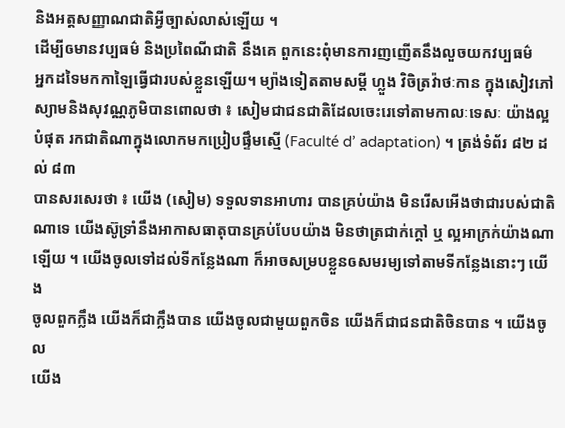និងអត្តសញ្ញាណជាតិអ្វីច្បាស់លាស់ឡើយ ។
ដើម្បីឲមានវប្បធម៌ និងប្រពៃណីជាតិ នឹងគេ ពួកនេះពុំមានការញញើតនឹងលួចយកវប្បធម៌
អ្នកដទៃមកកាឡៃធ្វើជារបស់ខ្លួនឡើយ។ ម្យ៉ាងទៀតតាមសម្តី ហ្លួង វិចិត្រវ៉ាថៈកាន ក្នុងសៀវភៅ
ស្យាមនិងសុវណ្ណភូមិបានពោលថា ៖ សៀមជាជនជាតិដែលចេះរេទៅតាមកាលៈទេសៈ យ៉ាងល្អ
បំផុត រកជាតិណាក្នុងលោកមកប្រៀបផ្ទឹមស្មើ (Faculté d’ adaptation) ។ ត្រង់ទំព័រ ៨២ ដល់ ៨៣
បានសរសេរថា ៖ យើង (សៀម) ទទួលទានអាហារ បានគ្រប់យ៉ាង មិនរើសអើងថាជារបស់ជាតិ
ណាទេ យើងស៊ូទ្រាំនឹងអាកាសធាតុបានគ្រប់បែបយ៉ាង មិនថាត្រជាក់ក្តៅ ឬ ល្អអាក្រក់យ៉ាងណា
ឡើយ ។ យើងចូលទៅដល់ទីកន្លែងណា ក៏អាចសម្របខ្លួនឲសមរម្យទៅតាមទីកន្លែងនោះៗ យើង
ចូលពួកក្លឹង យើងក៏ជាក្លឹងបាន យើងចូលជាមួយពួកចិន យើងក៏ជាជនជាតិចិនបាន ។ យើងចូល
យើង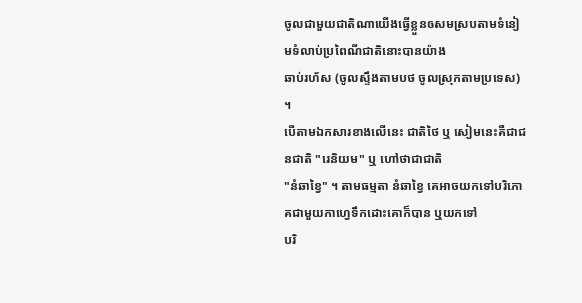ចូលជាមួយជាតិណាយើងធ្វើខ្លួនឲសមស្របតាមទំនៀមទំលាប់ប្រពៃណីជាតិនោះបានយ៉ាង
ឆាប់រហ័ស (ចូលស្ទឹងតាមបថ ចូលស្រុកតាមប្រទេស) ។
បើតាមឯកសារខាងលើនេះ ជាតិថៃ ឬ សៀមនេះគឺជាជនជាតិ "រេនិយម" ឬ ហៅថាជាជាតិ
"នំឆាខ្វៃ" ។ តាមធម្មតា នំឆាខ្វៃ គេអាចយកទៅបរិភោគជាមួយកាហ្វេទឹកដោះគោក៏បាន ឬយកទៅ
បរិ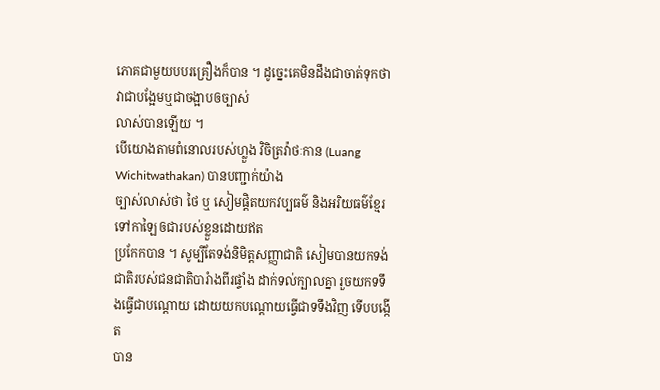ភោគជាមួយបបរគ្រឿងក៏បាន ។ ដូច្នេះគេមិនដឹងជាចាត់ទុកថា វាជាបង្អែមឬជាចង្អាបឲច្បាស់
លាស់បានឡើយ ។
បើយោងតាមពំនោលរបស់ហ្លួង វិចិត្រវ៉ាថៈកាន (Luang Wichitwathakan) បានបញ្ជាក់យ៉ាង
ច្បាស់លាស់ថា ថៃ ឬ សៀមផ្តិតយកវប្បធម៌ និងអរិយធម៌ខ្មែរ ទៅកាឡៃឲជារបស់ខ្លួនដោយឥត
ប្រកែកបាន ។ សូម្បីតែទង់និមិត្តសញ្ញាជាតិ សៀមបានយកទង់ជាតិរបស់ជនជាតិបារំាងពីរផ្ទាំង ដាក់ទល់ក្បាលគ្នា រួចយកទទឹងធ្វើជាបណ្តោយ ដោយយកបណ្តោយធ្វើជាទទឹងវិញ ទើបបង្កើត
បាន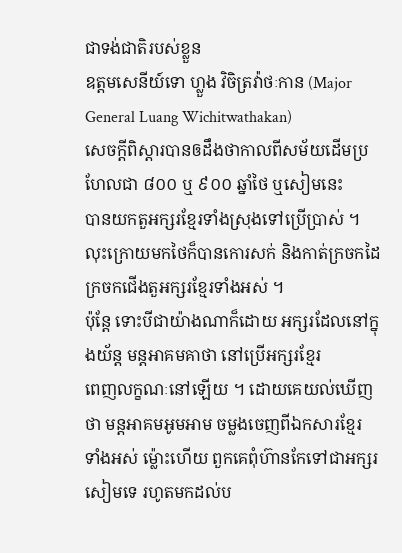ជាទង់ជាតិរបស់ខ្លួន
ឧត្តមសេនីយ៍ទោ ហ្លួង វិចិត្រវ៉ាថៈកាន (Major General Luang Wichitwathakan)
សេចក្តីពិស្តារបានឲដឹងថាកាលពីសម័យដើមប្រហែលជា ៨០០ ឬ ៩០០ ឆ្នាំថៃ ឬសៀមនេះ
បានយកតួអក្សរខ្មែរទាំងស្រុងទៅប្រើបា្រស់ ។ លុះក្រោយមកថៃក៏បានកោរសក់ និងកាត់ក្រចកដៃ
ក្រចកជើងតួអក្សរខ្មែរទាំងអស់ ។
ប៉ុន្តែ ទោះបីជាយ៉ាងណាក៏ដោយ អក្សរដែលនៅក្នុងយ័ន្ត មន្តអាគមគាថា នៅប្រើអក្សរខ្មែរ
ពេញលក្ខណៈនៅឡើយ ។ ដោយគេយល់ឃើញថា មន្តអាគមអូមអាម ចម្លងចេញពីឯកសារខ្មែរ
ទាំងអស់ ម្ល៉ោះហើយ ពួកគេពុំហ៊ានកែទៅជាអក្សរសៀមទេ រហូតមកដល់ប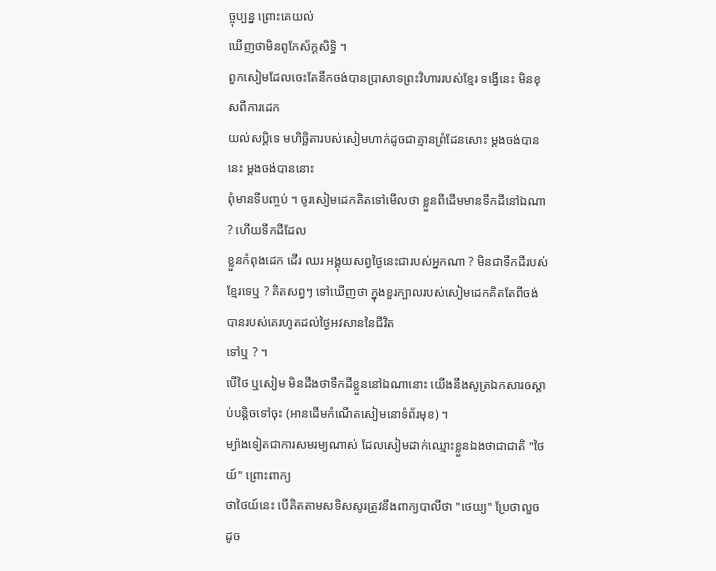ច្ចុប្បន្ន ព្រោះគេយល់
ឃើញថាមិនពូកែស័ក្តសិទ្ធិ ។
ពួកសៀមដែលចេះតែនឹកចង់បានប្រាសាទព្រះវិហាររបស់ខ្មែរ ទង្វើនេះ មិនខុសពីការដេក
យល់សប្តិទេ មហិច្ឆិតារបស់សៀមហាក់ដូចជាគ្មានព្រំដែនសោះ ម្តងចង់បាននេះ ម្តងចង់បាននោះ
ពុំមានទីបញ្ចប់ ។ ចូរសៀមដេកគិតទៅមើលថា ខ្លួនពីដើមមានទឹកដីនៅឯណា ? ហើយទឹកដីដែល
ខ្លួនកំពុងដេក ដើរ ឈរ អង្គុយសព្វថ្ងៃនេះជារបស់អ្នកណា ? មិនជាទឹកដីរបស់ខ្មែរទេឬ ? គិតសព្វៗ ទៅឃើញថា ក្នុងខួរក្បាលរបស់សៀមដេកគិតតែពីចង់បានរបស់គេរហូតដល់ថ្ងៃអវសាននៃជីវិត
ទៅឬ ? ។
បើថៃ ឬសៀម មិនដឹងថាទឹកដីខ្លួននៅឯណានោះ យើងនឹងសូត្រឯកសារឲស្តាប់បន្តិចទៅចុះ (អានដើមកំណើតសៀមនោទំព័រមុខ) ។
ម្យ៉ាងទៀតជាការសមរម្យណាស់ ដែលសៀមដាក់ឈ្មោះខ្លួនឯងថាជាជាតិ "ថៃយ៍" ព្រោះពាក្យ
ថាថៃយ៍នេះ បើគិតតាមសទិសសូរត្រូវនឹងពាក្យបាលីថា "ថេយ្យ" ប្រែថាលួច ដូច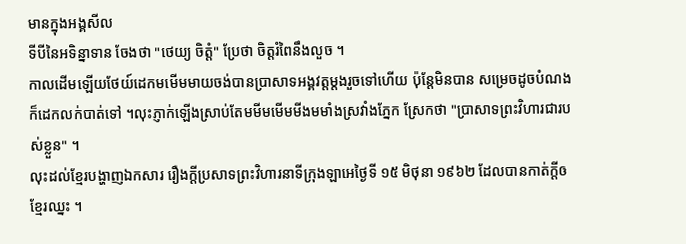មានក្នុងអង្គសីល
ទីបីនៃអទិន្នាទាន ចែងថា "ថេយ្យ ចិត្តំ" ប្រែថា ចិត្តរំពៃនឹងលួច ។
កាលដើមឡើយថែយ៍ដេកមមើមមាយចង់បានប្រាសាទអង្គវត្តម្តងរួចទៅហើយ ប៉ុន្តែមិនបាន សម្រេចដូចបំណង ក៏ដេកលក់បាត់ទៅ ។លុះភ្ញាក់ឡើងស្រាប់តែមមីមមើមមីងមមាំងស្រវាំងភ្នែក ស្រែកថា "ប្រាសាទព្រះវិហារជារបស់ខ្លួន" ។
លុះដល់ខ្មែរបង្ហាញឯកសារ រឿងក្តីប្រសាទព្រះវិហារនាទីក្រុងឡាអេថ្ងៃទី ១៥ មិថុនា ១៩៦២ ដែលបានកាត់ក្តីឲខ្មែរឈ្នះ ។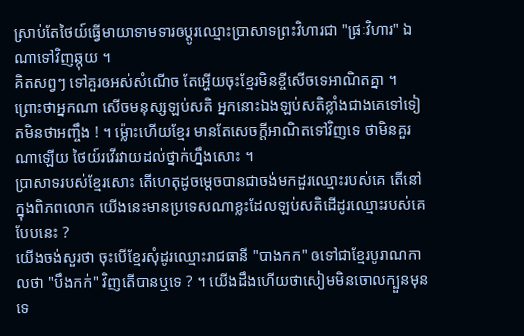ស្រាប់តែថៃយ៍ធ្វើមាយាទាមទារឲប្តូរឈ្មោះប្រាសាទព្រះវិហារជា "ផ្រៈវិហារ" ឯណាទៅវិញឆ្កុយ ។
គិតសព្វៗ ទៅគួរឲអស់សំណើច តែអ្ហើយចុះខ្មែរមិនខ្ចីសើចទេអាណិតគ្នា ។ ព្រោះថាអ្នកណា សើចមនុស្សឡប់សតិ អ្នកនោះឯងឡប់សតិខ្លាំងជាងគេទៅទៀតមិនថាអញ្ចឹង ! ។ ម្ល៉ោះហើយខ្មែរ មានតែសេចក្តីអាណិតទៅវិញទេ ថាមិនគួរណាឡើយ ថៃយ៍រវើរវាយដល់ថ្នាក់ហ្នឹងសោះ ។
ប្រាសាទរបស់ខ្មែរសោះ តើហេតុដូចម្តេចបានជាចង់មកដួរឈ្មោះរបស់គេ តើនៅក្នុងពិភពលោក យើងនេះមានប្រទេសណាខ្លះដែលឡប់សតិដើដូរឈ្មោះរបស់គេបែបនេះ ?
យើងចង់សួរថា ចុះបើខ្មែរសុំដូរឈ្មោះរាជធានី "បាងកក" ឲទៅជាខ្មែរបូរាណកាលថា "បឹងកក់" វិញតើបានឬទេ ? ។ យើងដឹងហើយថាសៀមមិនចោលក្បួនមុនទេ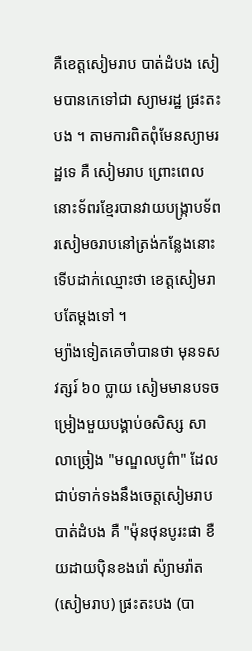គឺខេត្តសៀមរាប បាត់ដំបង សៀមបានកេទៅជា ស្យាមរដ្ឋ ផ្រះតះបង ។ តាមការពិតពុំមែនស្យាមរដ្ឋទេ គឺ សៀមរាប ព្រោះពេលនោះទ័ពរខ្មែរបានវាយបង្ក្រាបទ័ពរសៀមឲរាបនៅត្រង់កន្លែងនោះ ទើបដាក់ឈ្មោះថា ខេត្តសៀមរាបតែម្តងទៅ ។
ម្យ៉ាងទៀតគេចាំបានថា មុនទសវត្សរ៍ ៦០ ប្លាយ សៀមមានបទចម្រៀងមួយបង្គាប់ឲសិស្ស សាលាច្រៀង "មណ្ឌលបូព៌ា" ដែលជាប់ទាក់ទងនឹងចេត្តសៀមរាប បាត់ដំបង គឺ "ម៉ុនថុនបូរះផា ខឺយដាយប៉ិនខងរ៉ោ ស៉្យាមរ៉ាត (សៀមរាប) ផ្រះតះបង (បា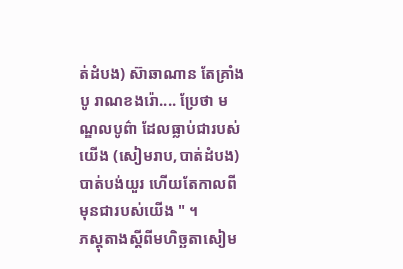ត់ដំបង) ស៊ាឆាណាន តែគ្រាំងបូ រាណខងរ៉ោ.... ប្រែថា មណ្ឌលបូព៌ា ដែលធ្លាប់ជារបស់យើង (សៀមរាប,បាត់ដំបង) បាត់បង់យួរ ហើយតែកាលពីមុនជារបស់យើង " ។
ភស្តុតាងស្តីពីមហិច្ឆតាសៀម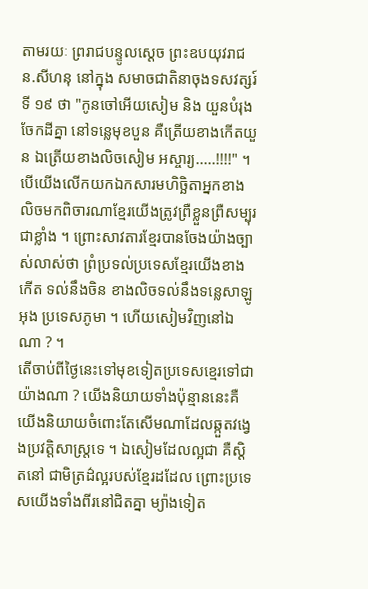តាមរយៈ ព្ររាជបន្ទូលស្តេច ព្រះឧបយុវរាជ ន.សីហនុ នៅក្នុង សមាចជាតិនាចុងទសវត្សរ៍ទី ១៩ ថា "កូនចៅអើយសៀម និង យួនបំរុងចែកដីគ្នា នៅទន្លេមុខបួន គឺត្រើយខាងកើតយួន ឯត្រើយខាងលិចសៀម អស្ចារ្យ.....!!!!" ។
បើយើងលើកយកឯកសារមហិច្ឆិតាអ្នកខាងលិចមកពិចារណាខ្មែរយើងត្រូវព្រឺខ្លួនព្រឺសម្បុរ ជាខ្លាំង ។ ព្រោះសាវតារខ្មែរបានចែងយ៉ាងច្បាស់លាស់ថា ព្រំប្រទល់ប្រទេសខ្មែរយើងខាងកើត ទល់នឹងចិន ខាងលិចទល់នឹងទន្លេសាឡូអុង ប្រទេសភូមា ។ ហើយសៀមវិញនៅឯណា ? ។
តើចាប់ពីថ្ងៃនេះទៅមុខទៀតប្រទេសខ្មេរទៅជាយ៉ាងណា ? យើងនិយាយទាំងប៉ុន្មាននេះគឺ យើងនិយាយចំពោះតែសើមណាដែលឆ្កួតវង្វេងប្រវត្តិសាស្រ្តទេ ។ ឯសៀមដែលល្អជា គឺស្ដិតនៅ ជាមិត្រដ៌ល្អរបស់ខ្មែរដដែល ព្រោះប្រទេសយើងទាំងពីរនៅជិតគ្នា ម្យ៉ាងទៀត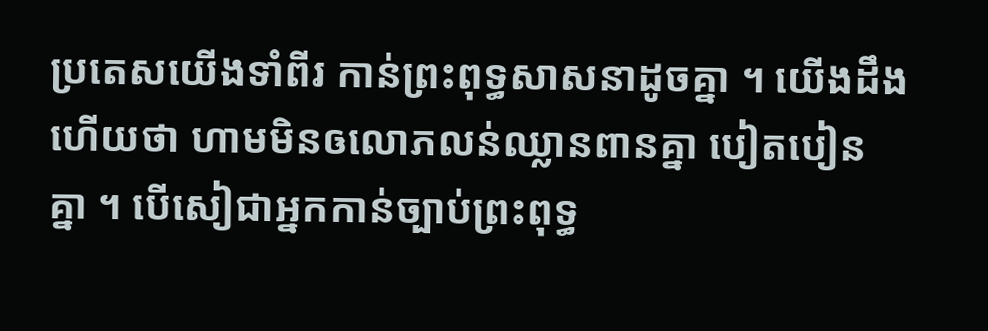ប្រតេសយើងទាំពីរ កាន់ព្រះពុទ្ធសាសនាដូចគ្នា ។ យើងដឹងហើយថា ហាមមិនឲលោភលន់ឈ្លានពានគ្នា បៀតបៀន
គ្នា ។ បើសៀជាអ្នកកាន់ច្បាប់ព្រះពុទ្ធ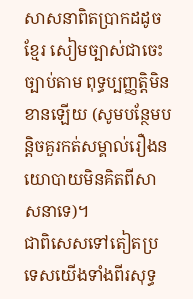សាសនាពិតប្រាកដដូចខ្មែរ សៀមច្បាស់ជាចេះច្បាប់តាម ពុទ្ធប្បញ្ញត្តិមិនខានឡើយ (សូមបន្ថែមបន្តិចគួរកត់សម្គាល់រឿងនយោបាយមិនគិតពីសាសនាទេ)។
ជាពិសេសទៅតៀតប្រទេសយើងទាំងពីរសុទ្ធ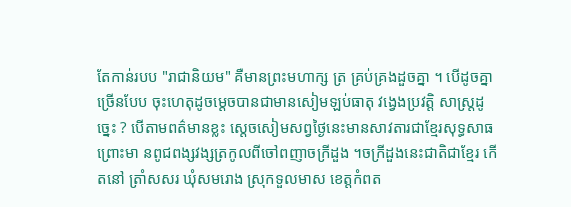តែកាន់របប "រាជានិយម" គឺមានព្រះមហាក្ស ត្រ គ្រប់គ្រងដួចគ្នា ។ បើដូចគ្នាច្រើនបែប ចុះហេតុដូចម្តេចបានជាមានសៀមឡប់ធាតុ វង្វេងប្រវត្តិ សាស្ត្រដូច្នេះ ? បើតាមពត៌មានខ្លះ ស្តេចសៀមសព្វថ្ងៃនេះមានសាវតារជាខ្មែរសុទ្ធសាធ ព្រោះមា នពូជពង្សវង្សត្រកូលពីចៅពញាចក្រីដួង ។ចក្រីដួងនេះជាតិជាខ្មែរ កើតនៅ ត្រាំសសរ ឃុំសមរោង ស្រុកទួលមាស ខេត្តកំពត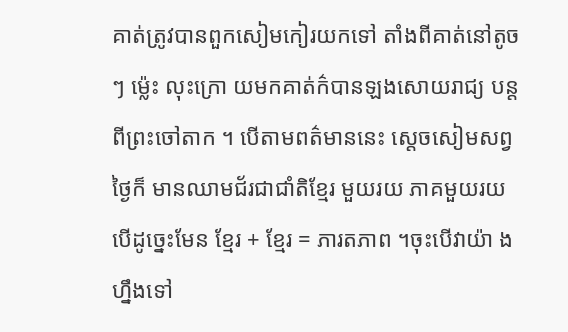គាត់ត្រូវបានពួកសៀមកៀរយកទៅ តាំងពីគាត់នៅតូចៗ ម្ល៉េះ លុះក្រោ យមកគាត់ក៌បានឡងសោយរាជ្យ បន្តពីព្រះចៅតាក ។ បើតាមពត៌មាននេះ ស្តេចសៀមសព្វថ្ងៃក៏ មានឈាមជ័រជាជាំតិខ្មែរ មួយរយ ភាគមួយរយ បើដូច្នេះមែន ខ្មែរ + ខ្មែរ = ភារតភាព ។ចុះបើវាយ៉ា ងហ្នឹងទៅ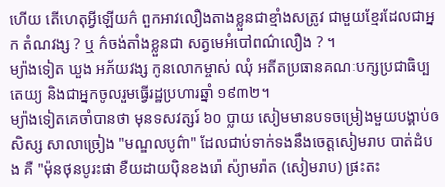ហើយ តើហេតុអ្វីឡើយក៌ ពួកអាវលឿងតាងខ្លួនជាខ្មាំងសត្រូវ ជាមួយខ្មែរដែលជាអ្នក តំណវង្ស ? ឬ ក៌ចង់តាំងខ្លួនជា សត្វមេអំបៅពណ៌លឿង ? ។
ម្យ៉ាងទៀត ឃួង អភ័យវង្ស កូនលោកម្ចាស់ ឈុំ អតីតប្រធានគណៈបក្សប្រជាធិប្បតេយ្យ និងជាអ្នកចូលរួមធ្វើរដ្ឋប្រហារឆ្នាំ ១៩៣២។
ម្យ៉ាងទៀតគេចាំបានថា មុនទសវត្សរ៍ ៦០ ប្លាយ សៀមមានបទចម្រៀងមួយបង្គាប់ឲសិស្ស សាលាច្រៀង "មណ្ឌលបូព៌ា" ដែលជាប់ទាក់ទងនឹងចេត្តសៀមរាប បាត់ដំបង គឺ "ម៉ុនថុនបូរះផា ខឺយដាយប៉ិនខងរ៉ោ ស៉្យាមរ៉ាត (សៀមរាប) ផ្រះតះ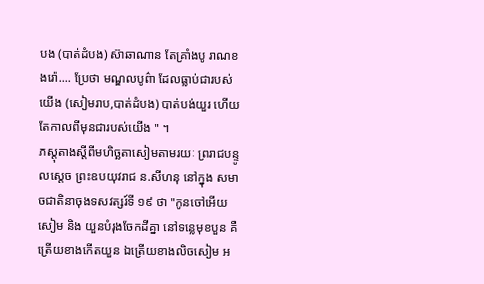បង (បាត់ដំបង) ស៊ាឆាណាន តែគ្រាំងបូ រាណខងរ៉ោ.... ប្រែថា មណ្ឌលបូព៌ា ដែលធ្លាប់ជារបស់យើង (សៀមរាប,បាត់ដំបង) បាត់បង់យួរ ហើយតែកាលពីមុនជារបស់យើង " ។
ភស្តុតាងស្តីពីមហិច្ឆតាសៀមតាមរយៈ ព្ររាជបន្ទូលស្តេច ព្រះឧបយុវរាជ ន.សីហនុ នៅក្នុង សមាចជាតិនាចុងទសវត្សរ៍ទី ១៩ ថា "កូនចៅអើយសៀម និង យួនបំរុងចែកដីគ្នា នៅទន្លេមុខបួន គឺត្រើយខាងកើតយួន ឯត្រើយខាងលិចសៀម អ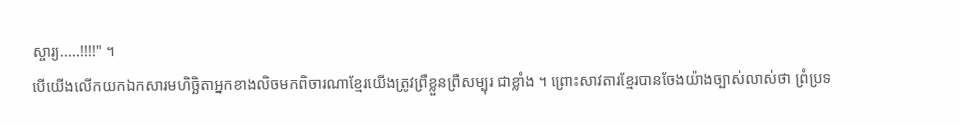ស្ចារ្យ.....!!!!" ។
បើយើងលើកយកឯកសារមហិច្ឆិតាអ្នកខាងលិចមកពិចារណាខ្មែរយើងត្រូវព្រឺខ្លួនព្រឺសម្បុរ ជាខ្លាំង ។ ព្រោះសាវតារខ្មែរបានចែងយ៉ាងច្បាស់លាស់ថា ព្រំប្រទ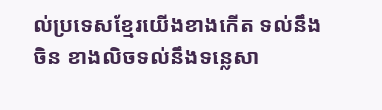ល់ប្រទេសខ្មែរយើងខាងកើត ទល់នឹងចិន ខាងលិចទល់នឹងទន្លេសា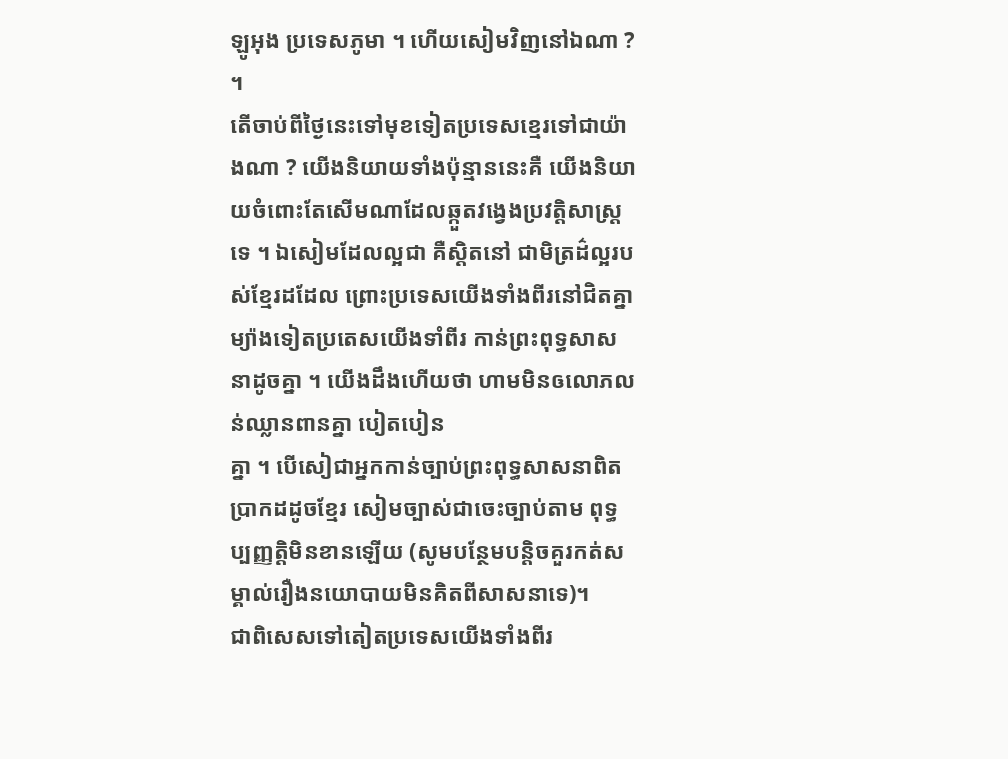ឡូអុង ប្រទេសភូមា ។ ហើយសៀមវិញនៅឯណា ? ។
តើចាប់ពីថ្ងៃនេះទៅមុខទៀតប្រទេសខ្មេរទៅជាយ៉ាងណា ? យើងនិយាយទាំងប៉ុន្មាននេះគឺ យើងនិយាយចំពោះតែសើមណាដែលឆ្កួតវង្វេងប្រវត្តិសាស្រ្តទេ ។ ឯសៀមដែលល្អជា គឺស្ដិតនៅ ជាមិត្រដ៌ល្អរបស់ខ្មែរដដែល ព្រោះប្រទេសយើងទាំងពីរនៅជិតគ្នា ម្យ៉ាងទៀតប្រតេសយើងទាំពីរ កាន់ព្រះពុទ្ធសាសនាដូចគ្នា ។ យើងដឹងហើយថា ហាមមិនឲលោភលន់ឈ្លានពានគ្នា បៀតបៀន
គ្នា ។ បើសៀជាអ្នកកាន់ច្បាប់ព្រះពុទ្ធសាសនាពិតប្រាកដដូចខ្មែរ សៀមច្បាស់ជាចេះច្បាប់តាម ពុទ្ធប្បញ្ញត្តិមិនខានឡើយ (សូមបន្ថែមបន្តិចគួរកត់សម្គាល់រឿងនយោបាយមិនគិតពីសាសនាទេ)។
ជាពិសេសទៅតៀតប្រទេសយើងទាំងពីរ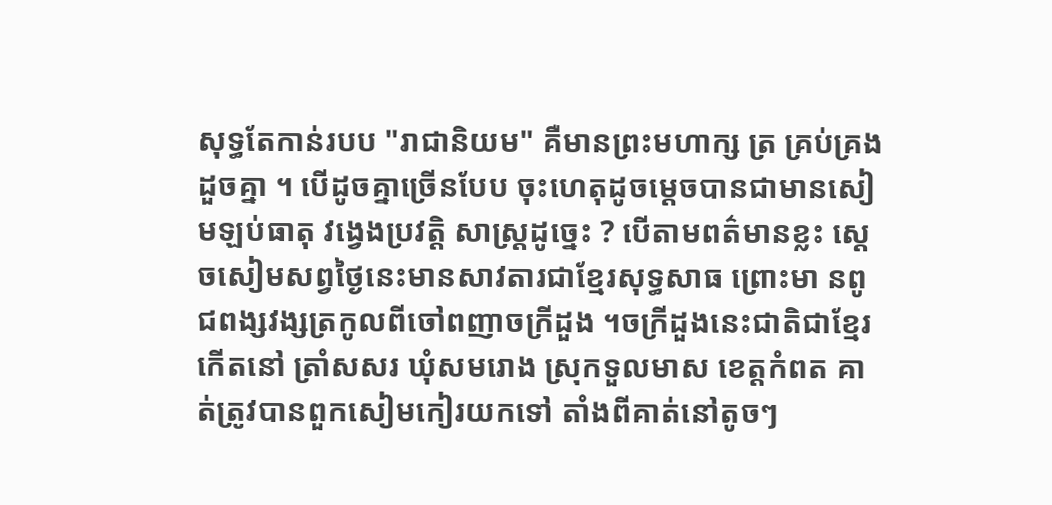សុទ្ធតែកាន់របប "រាជានិយម" គឺមានព្រះមហាក្ស ត្រ គ្រប់គ្រងដួចគ្នា ។ បើដូចគ្នាច្រើនបែប ចុះហេតុដូចម្តេចបានជាមានសៀមឡប់ធាតុ វង្វេងប្រវត្តិ សាស្ត្រដូច្នេះ ? បើតាមពត៌មានខ្លះ ស្តេចសៀមសព្វថ្ងៃនេះមានសាវតារជាខ្មែរសុទ្ធសាធ ព្រោះមា នពូជពង្សវង្សត្រកូលពីចៅពញាចក្រីដួង ។ចក្រីដួងនេះជាតិជាខ្មែរ កើតនៅ ត្រាំសសរ ឃុំសមរោង ស្រុកទួលមាស ខេត្តកំពត គាត់ត្រូវបានពួកសៀមកៀរយកទៅ តាំងពីគាត់នៅតូចៗ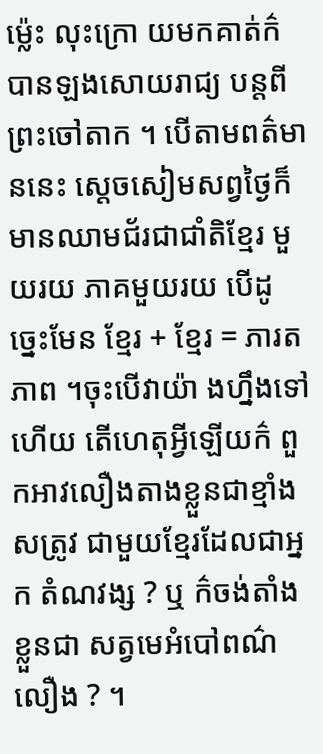ម្ល៉េះ លុះក្រោ យមកគាត់ក៌បានឡងសោយរាជ្យ បន្តពីព្រះចៅតាក ។ បើតាមពត៌មាននេះ ស្តេចសៀមសព្វថ្ងៃក៏ មានឈាមជ័រជាជាំតិខ្មែរ មួយរយ ភាគមួយរយ បើដូច្នេះមែន ខ្មែរ + ខ្មែរ = ភារតភាព ។ចុះបើវាយ៉ា ងហ្នឹងទៅហើយ តើហេតុអ្វីឡើយក៌ ពួកអាវលឿងតាងខ្លួនជាខ្មាំងសត្រូវ ជាមួយខ្មែរដែលជាអ្នក តំណវង្ស ? ឬ ក៌ចង់តាំងខ្លួនជា សត្វមេអំបៅពណ៌លឿង ? ។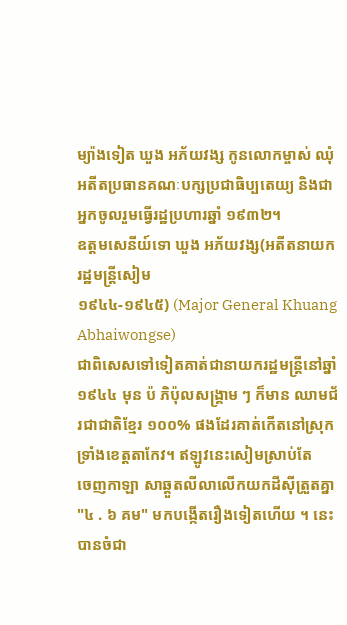ម្យ៉ាងទៀត ឃួង អភ័យវង្ស កូនលោកម្ចាស់ ឈុំ អតីតប្រធានគណៈបក្សប្រជាធិប្បតេយ្យ និងជាអ្នកចូលរួមធ្វើរដ្ឋប្រហារឆ្នាំ ១៩៣២។
ឧត្តមសេនីយ៍ទោ ឃួង អភ័យវង្ស(អតីតនាយករដ្ឋមន្ត្រីសៀម
១៩៤៤-១៩៤៥) (Major General Khuang Abhaiwongse)
ជាពិសេសទៅទៀតគាត់ជានាយករដ្ឋមន្ត្រីនៅឆ្នាំ ១៩៤៤ មុន ប៉ ភិប៉ុលសង្គ្រាម ៗ ក៏មាន ឈាមជ័រជាជាតិខ្មែរ ១០០% ផងដែរគាត់កើតនៅស្រុកទ្រាំងខេត្តតាកែវ។ ឥឡូវនេះសៀមស្រាប់តែ
ចេញកាឡា សាឆ្គួតលីលាលើកយកដីស៊ីត្រួតគ្នា "៤ . ៦ គម" មកបង្កើតរឿងទៀតហើយ ។ នេះ
បានចំជា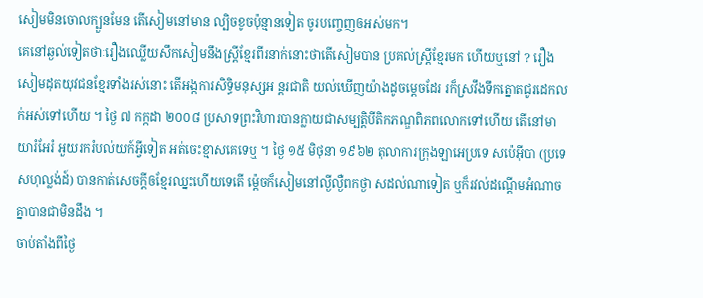សៀមមិនចោលក្បួនមែន តើសៀមនៅមាន ល្បិចខូចប៉ុន្មានទៀត ចូរបញ្ចេញឲអស់មក។
គេនៅឆ្ងល់ទៀតថាៈរឿងឈ្លើយសឹកសៀមនឹងស្ត្រីខ្មែរពីរនាក់នោះថាតើសៀមបាន ប្រគល់ស្ត្រីខ្មែរមក ហើយឬនៅ ? រឿងសៀមដុតយុវជនខ្មែរទាំងរស់នោះ តើអង្កការសិទ្ធិមនុស្សអ ន្តរជាតិ យល់ឃើញយ៉ាងដូចម្តេចដែរ រក៏ស្រវឹងទឹកត្នោតជូរដេកលក់អស់ទៅហើយ ។ ថ្ងៃ ៧ កក្កដា ២០០៨ ប្រសាទព្រះវិហារបានក្លាយជាសម្បត្តិបីតិកភណ្ឌពិភពលោកទៅហើយ តើនៅមាយារំអែរំ អួយរករំបល់យក៍អ្វីទៀត អត់ចេះខ្មាសគេទេឬ ។ ថ្ងៃ ១៥ មិថុនា ១៩៦២ តុលាការក្រុងឡាអេប្រទេ សប៉េអ៊ីបា (ប្រទេសហុល្លង់ដ៍) បានកាត់សេចក្តីឲខ្មែរឈ្នះហើយទេតើ ម្ត៉េចក៏សៀមនៅល្ងីល្ងឺពកថ្ងា សដល់ណាទៀត ឬក៏រវល់ដណ្តើមអំណាចគ្នាបានជាមិនដឹង ។
ចាប់តាំងពីថ្ងៃ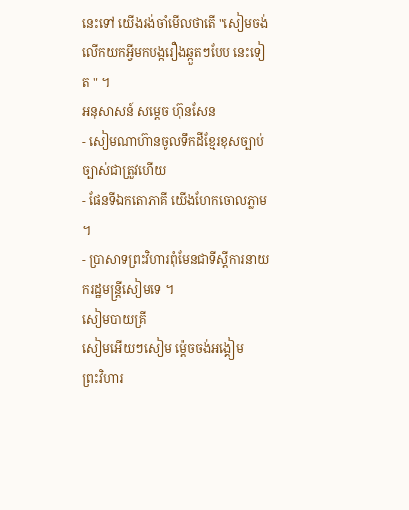នេះទៅ យើងរង់ចាំមើលថាតើ "សៀមចង់លើកយកអ្វីមកបង្ករឿងឆ្កួតៗបែប នេះទៀត " ។
អនុសាសន៍ សម្តេច ហ៊ុនសែន
- សៀមណាហ៊ានចូលទឹកដីខ្មែរខុសច្បាប់ច្បាស់ជាត្រួវហើយ
- ផែនទីឯកតោភាគី យើងហែកចោលភ្លាម ។
- ប្រាសាទព្រះវិហារពុំមែនជាទីស្តីការនាយករដ្ឋមន្ត្រីសៀមទេ ។
សៀមបាយគ្រី
សៀមអើយៗសៀម ម្ត៉េចចង់អង្គៀម
ព្រះវិហារ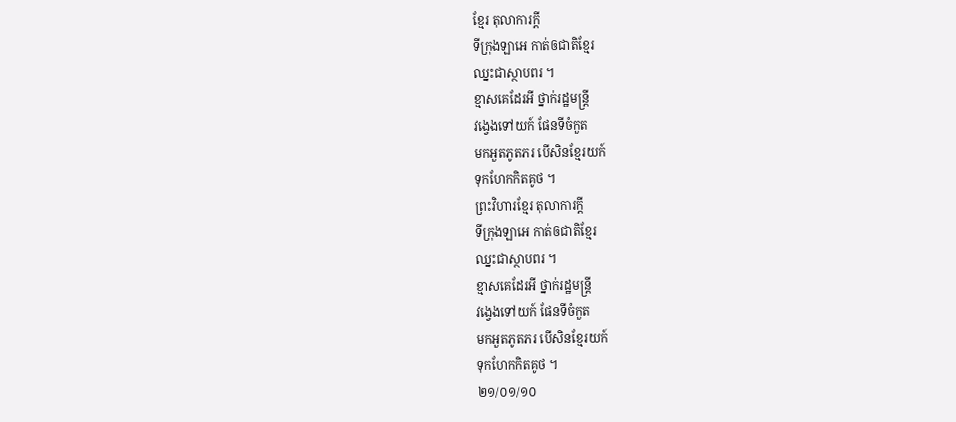ខ្មែរ តុលាការក្តី
ទីក្រុងឡាអេ កាត់ឲជាតិខ្មែរ
ឈ្នះជាស្ថាបពរ ។
ខ្មាសគេដែរអី ថ្នាក់រដ្ឋមន្ត្រី
វង្វេងទៅយក៍ ផែនទីចំកួត
មកអួតភូតភរ បើសិនខ្មែរយក៍
ទុកហែកកិតគូថ ។
ព្រះវិហារខ្មែរ តុលាការក្តី
ទីក្រុងឡាអេ កាត់ឲជាតិខ្មែរ
ឈ្នះជាស្ថាបពរ ។
ខ្មាសគេដែរអី ថ្នាក់រដ្ឋមន្ត្រី
វង្វេងទៅយក៍ ផែនទីចំកួត
មកអួតភូតភរ បើសិនខ្មែរយក៍
ទុកហែកកិតគូថ ។
២១/០១/១០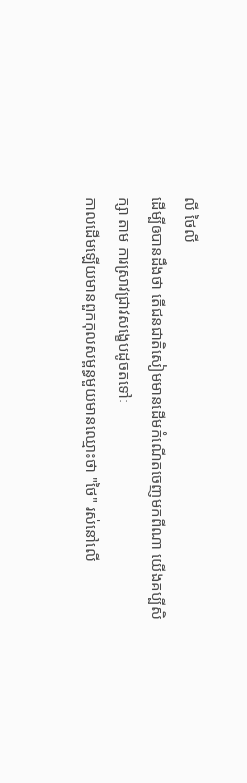លី ថៃលី
ដើម្បីឲបានដឹងថា តើជនជាតិសៀមមានដើមកំណើតចេញមកពីណា យើងគប្បីសិក្សា តាម ការស្រាវជ្រាវសង្ខេបដូចតទៅៈ
កាលដើមឡើយមានពួកកុលសម្ពន្ធមួយមានឈ្មោះថា "ថៃ" រស់នៅលើ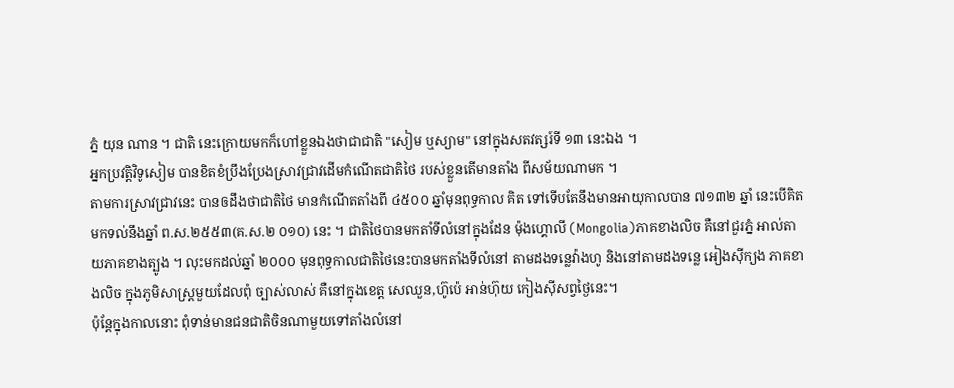ភ្នំ យុន ណាន ។ ជាតិ នេះក្រោយមកក៏ហៅខ្លួនឯងថាជាជាតិ "សៀម ឬស្យាម" នៅក្នុងសតវត្សរ៍ទី ១៣ នេះឯង ។
អ្នកប្រវត្តិវិទូសៀម បានខិតខំប្រឹងប្រែងស្រាវជ្រាវដើមកំណើតជាតិថៃ របស់ខ្លួនតើមានតាំង ពីសម័យណាមក ។
តាមការស្រាវជ្រាវនេះ បានឲដឹងថាជាតិថៃ មានកំណើតតាំងពី ៤៥០០ ឆ្នាំមុនពុទ្ធកាល គិត ទៅទើបតែនឹងមានអាយុកាលបាន ៧១៣២ ឆ្នាំ នេះបើគិតមកទល់នឹងឆ្នាំ ព.ស.២៥៥៣(គ.ស.២ ០១០) នេះ ។ ជាតិថៃបានមកតាំទីលំនៅក្នុងដែន ម៉ុងហ្គោលី (Mongolia)ភាគខាងលិច គឺនៅជួរភ្នំ អាល់តាយភាគខាងត្បូង ។ លុះមកដល់ឆ្នាំ ២០០០ មុនពុទ្ធកាលជាតិថៃនេះបានមកតាំងទីលំនៅ តាមដងទន្លេវ៉ាងហូ និងនៅតាមដងទន្លេ អៀងស៊ីក្យង ភាគខាងលិច ក្នុងភូមិសាស្ត្រមួយដែលពុំ ច្បាស់លាស់ គឺនៅក្នុងខេត្ត សេឈួន,ហ៊ូប៉េ អាន់ហ៊ុយ កៀងស៊ីសព្វថ្ងៃនេះ។
ប៉ុន្តែក្នុងកាលនោះ ពុំទាន់មានជនជាតិចិនណាមួយទៅតាំងលំនៅ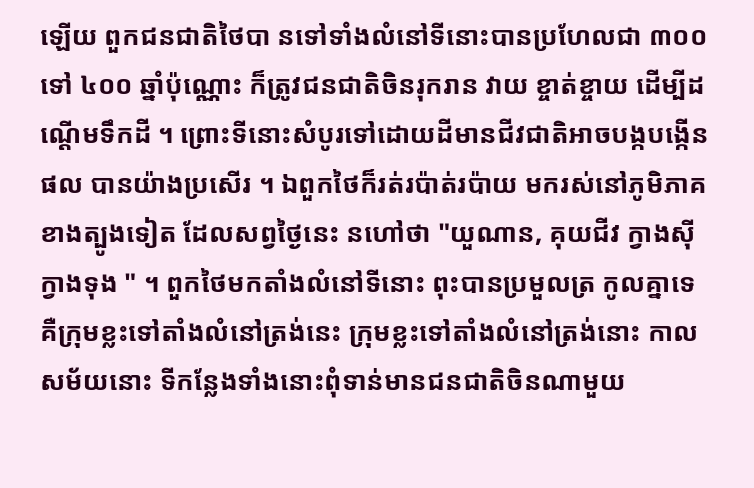ឡើយ ពួកជនជាតិថៃបា នទៅទាំងលំនៅទីនោះបានប្រហែលជា ៣០០ ទៅ ៤០០ ឆ្នាំប៉ុណ្ណោះ ក៏ត្រូវជនជាតិចិនរុករាន វាយ ខ្ចាត់ខ្ចាយ ដើម្បីដណ្តើមទឹកដី ។ ព្រោះទីនោះសំបូរទៅដោយដីមានជីវជាតិអាចបង្កបង្កើនផល បានយ៉ាងប្រសើរ ។ ឯពួកថៃក៏រត់រប៉ាត់រប៉ាយ មករស់នៅភូមិភាគខាងត្បូងទៀត ដែលសព្វថ្ងៃនេះ នហៅថា "យួណាន, គុយជីវ ក្វាងស៊ី ក្វាងទុង " ។ ពួកថៃមកតាំងលំនៅទីនោះ ពុះបានប្រមួលត្រ កូលគ្នាទេ គឺក្រុមខ្លះទៅតាំងលំនៅត្រង់នេះ ក្រុមខ្លះទៅតាំងលំនៅត្រង់នោះ កាលសម័យនោះ ទីកន្លែងទាំងនោះពុំទាន់មានជនជាតិចិនណាមួយ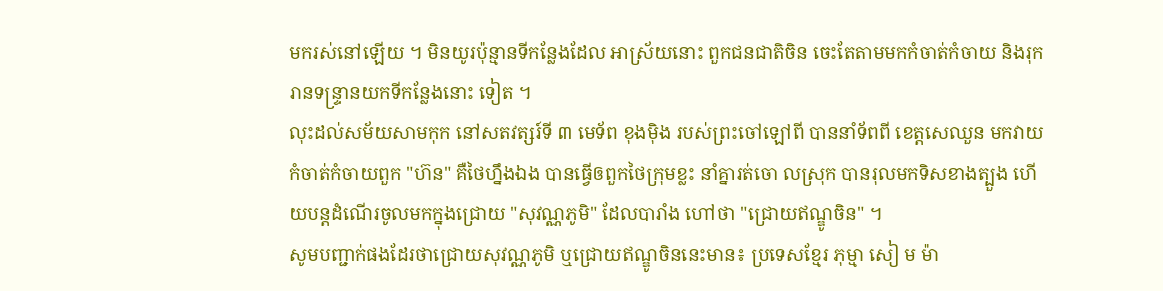មករស់នៅឡើយ ។ មិនយូរប៉ុន្មានទីកន្លែងដែល អាស្រ័យនោះ ពួកជនជាតិចិន ចេះតែតាមមកកំចាត់កំចាយ និងរុករានទន្ទ្រានយកទីកន្លែងនោះ ទៀត ។
លុះដល់សម័យសាមកុក នៅសតវត្សរ៍ទី ៣ មេទ័ព ខុងម៉ិង របស់ព្រះចៅឡៅពី បាននាំទ័ពពី ខេត្តសេឈួន មកវាយកំចាត់កំចាយពួក "ហ៊ន" គឺថៃហ្នឹងឯង បានធ្វើឲពួកថៃក្រុមខ្លះ នាំគ្នារត់ចោ លស្រុក បានរុលមកទិសខាងត្បួង ហើយបន្តដំណើរចូលមកក្នុងជ្រោយ "សុវណ្ណភូមិ" ដែលបារាំង ហៅថា "ជ្រោយឥណ្ឌូចិន" ។
សូមបញ្ជាក់ផងដែរថាជ្រោយសុវណ្ណភូមិ ឬជ្រោយឥណ្ឌូចិននេះមាន៖ ប្រទេសខ្មែរ ភុម្មា សៀ ម ម៉ា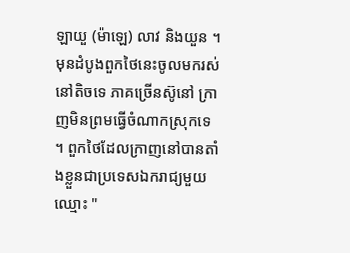ឡាយួ (ម៉ាឡេ) លាវ និងយួន ។ មុនដំបូងពួកថៃនេះចូលមករស់នៅតិចទេ ភាគច្រើនស៊ូនៅ ក្រាញមិនព្រមធ្វើចំណាកស្រុកទេ ។ ពួកថៃដែលក្រាញនៅបានតាំងខ្លួនជាប្រទេសឯករាជ្យមួយ ឈ្មោះ "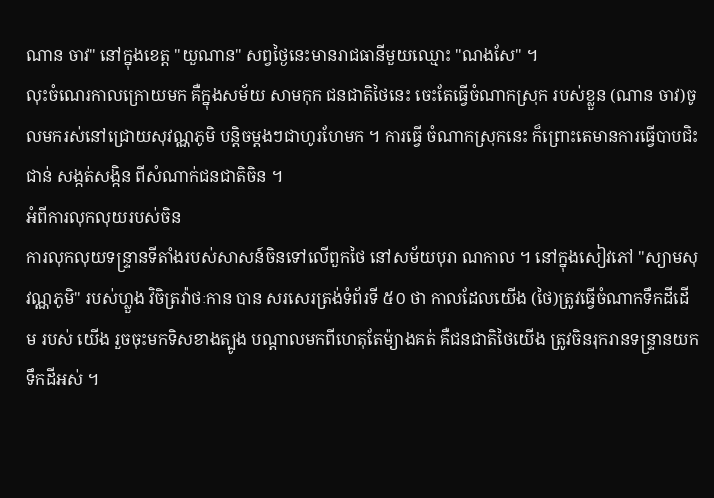ណាន ចាវ" នៅក្នុងខេត្ត "យួណាន" សព្វថ្ងៃនេះមានរាជធានីមួយឈ្មោះ "ណងសែ" ។
លុះចំណេរកាលក្រោយមក គឺក្នុងសម័យ សាមកុក ជនជាតិថៃនេះ ចេះតែធ្វើចំណាកស្រុក របស់ខ្លួន (ណាន ចាវ)ចូលមករស់នៅជ្រោយសុវណ្ណភូមិ បន្តិចម្តងៗជាហូរហែមក ។ ការធ្វើ ចំណាកស្រុកនេះ ក៏ព្រោះតេមានការធ្វើបាបជិះជាន់ សង្កត់សង្កិន ពីសំណាក់ជនជាតិចិន ។
អំពីការលុកលុយរបស់ចិន
ការលុកលុយទន្ទ្រានទីតាំងរបស់សាសន៍ចិនទៅលើពួកថៃ នៅសម័យបុរា ណកាល ។ នៅក្នុងសៀវភៅ "ស្យាមសុវណ្ណភូមិ" របស់ហ្លួង វិចិត្រវ៉ាថៈកាន បាន សរសេរត្រង់ទំព័រទី ៥០ ថា កាលដែលយើង (ថៃ)ត្រូវធ្វើចំណាកទឹកដីដើម របស់ យើង រួចចុះមកទិសខាងត្បូង បណ្តាលមកពីហេតុតែម៉្យាងគត់ គឺជនជាតិថៃយើង ត្រូវចិនរុករានទន្ទ្រានយកទឹកដីអស់ ។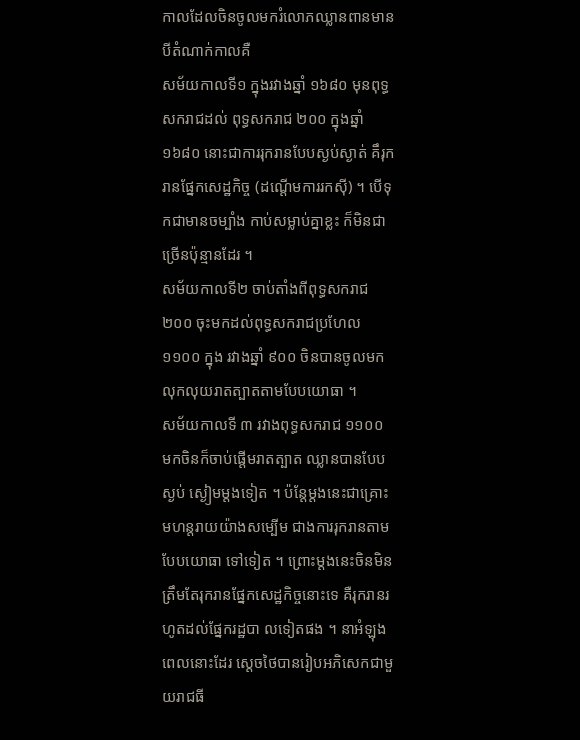កាលដែលចិនចូលមករំលោភឈ្លានពានមានបីតំណាក់កាលគឺ
សម័យកាលទី១ ក្នុងរវាងឆ្នាំ ១៦៨០ មុនពុទ្ធសករាជដល់ ពុទ្ធសករាជ ២០០ ក្នុងឆ្នាំ ១៦៨០ នោះជាការរុករានបែបស្ងប់ស្ងាត់ គឹរុករានផ្នែកសេដ្ឋកិច្ច (ដណ្តើមការរកស៊ី) ។ បើទុកជាមានចម្បាំង កាប់សម្លាប់គ្នាខ្លះ ក៏មិនជាច្រើនប៉ុន្មានដែរ ។
សម័យកាលទី២ ចាប់តាំងពីពុទ្ធសករាជ ២០០ ចុះមកដល់ពុទ្ធសករាជប្រហែល ១១០០ ក្នុង រវាងឆ្នាំ ៩០០ ចិនបានចូលមកលុកលុយរាតត្បាតតាមបែបយោធា ។
សម័យកាលទី ៣ រវាងពុទ្ធសករាជ ១១០០ មកចិនក៏ចាប់ផ្តើមរាតត្បាត ឈ្លានបានបែបស្ងប់ ស្ងៀមម្តងទៀត ។ ប៉ន្តែម្តងនេះជាគ្រោះមហន្តរាយយ៉ាងសម្បើម ជាងការរុករានតាមបែបយោធា ទៅទៀត ។ ព្រោះម្តងនេះចិនមិនត្រឹមតែរុករានផ្នែកសេដ្ឋកិច្ចនោះទេ គឺរុករានរហូតដល់ផ្នែករដ្ឋបា លទៀតផង ។ នាអំឡុងពេលនោះដែរ ស្តេចថៃបានរៀបអភិសេកជាមួយរាជធី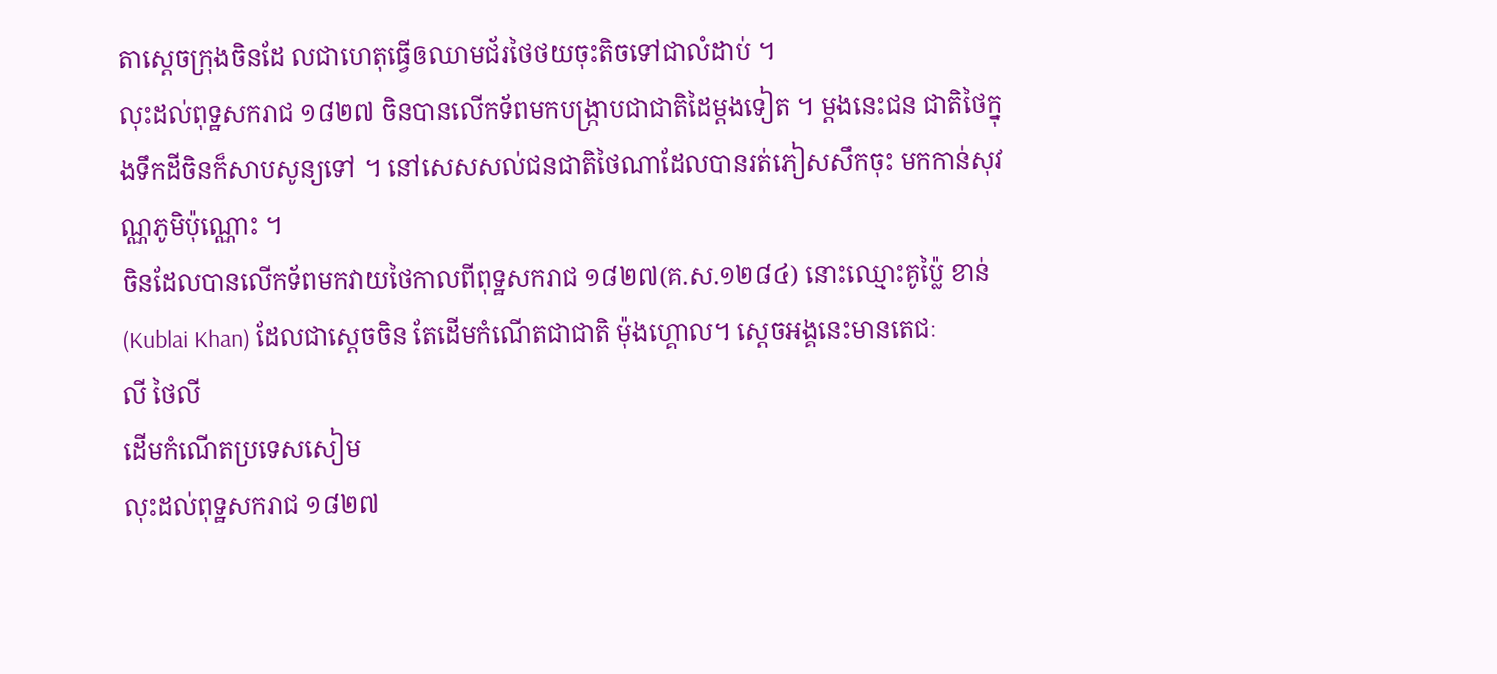តាស្តេចក្រុងចិនដែ លជាហេតុធ្វើឲឈាមជ័រថៃថយចុះតិចទៅជាលំដាប់ ។
លុះដល់ពុទ្ឋសករាជ ១៨២៧ ចិនបានលើកទ័ពមកបង្ក្រាបជាជាតិដៃម្តងទៀត ។ ម្តងនេះជន ជាតិថៃក្នុងទឹកដីចិនក៏សាបសូន្យទៅ ។ នៅសេសសល់ជនជាតិថៃណាដែលបានរត់ភៀសសឹកចុះ មកកាន់សុវណ្ណភូមិប៉ុណ្ណោះ ។
ចិនដែលបានលើកទ័ពមកវាយថៃកាលពីពុទ្ឋសករាជ ១៨២៧(គ.ស.១២៨៤) នោះឈ្មោះគូប្ល៉ៃ ខាន់ (Kublai Khan) ដែលជាស្តេចចិន តែដើមកំណើតជាជាតិ ម៉ុងហ្គោល។ ស្តេចអង្គនេះមានតេជៈ
លី ថៃលី
ដើមកំណើតប្រទេសសៀម
លុះដល់ពុទ្ឋសករាជ ១៨២៧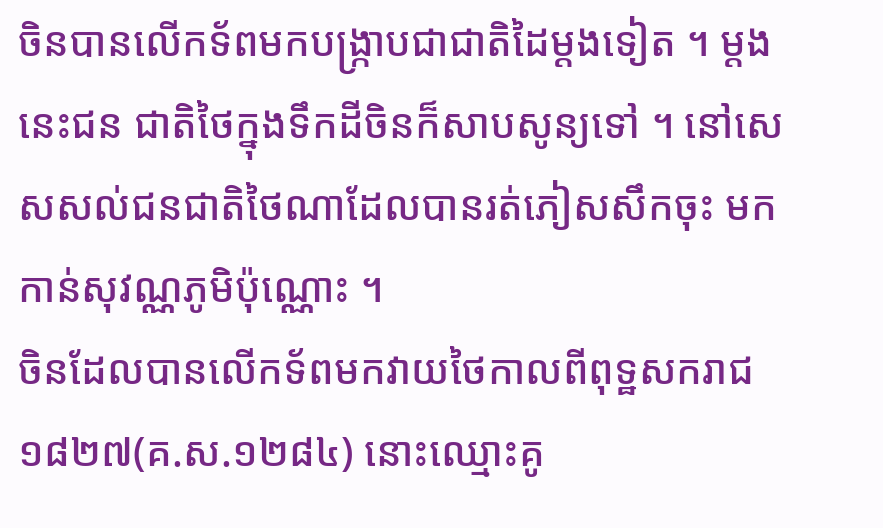ចិនបានលើកទ័ពមកបង្ក្រាបជាជាតិដៃម្តងទៀត ។ ម្តងនេះជន ជាតិថៃក្នុងទឹកដីចិនក៏សាបសូន្យទៅ ។ នៅសេសសល់ជនជាតិថៃណាដែលបានរត់ភៀសសឹកចុះ មកកាន់សុវណ្ណភូមិប៉ុណ្ណោះ ។
ចិនដែលបានលើកទ័ពមកវាយថៃកាលពីពុទ្ឋសករាជ ១៨២៧(គ.ស.១២៨៤) នោះឈ្មោះគូ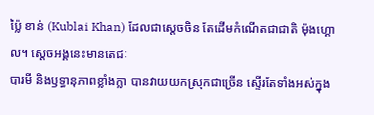ប្ល៉ៃ ខាន់ (Kublai Khan) ដែលជាស្តេចចិន តែដើមកំណើតជាជាតិ ម៉ុងហ្គោល។ ស្តេចអង្គនេះមានតេជៈ
បារមី និងឫទ្ធានុភាពខ្លាំងក្លា បានវាយយកស្រុកជាច្រើន ស្ទើរតែទាំងអស់ក្នុង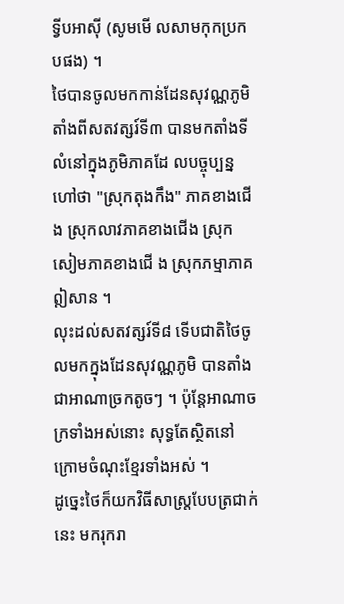ទ្វីបអាស៊ី (សូមមើ លសាមកុកប្រកបផង) ។
ថៃបានចូលមកកាន់ដែនសុវណ្ណភូមិតាំងពីសតវត្សរ៍ទី៣ បានមកតាំងទីលំនៅក្នុងភូមិភាគដែ លបច្ចុប្បន្នហៅថា "ស្រុកតុងកឹង" ភាគខាងជើង ស្រុកលាវភាគខាងជើង ស្រុកសៀមភាគខាងជើ ង ស្រុកភម្មាភាគឦសាន ។
លុះដល់សតវត្សរ៍ទី៨ ទើបជាតិថៃចូលមកក្នុងដែនសុវណ្ណភូមិ បានតាំងជាអាណាច្រកតូចៗ ។ ប៉ុន្តែអាណាចក្រទាំងអស់នោះ សុទ្ធតែស្ថិតនៅក្រោមចំណុះខ្មែរទាំងអស់ ។
ដូច្នេះថៃក៏យកវិធីសាស្រ្តបែបត្រជាក់នេះ មករុករា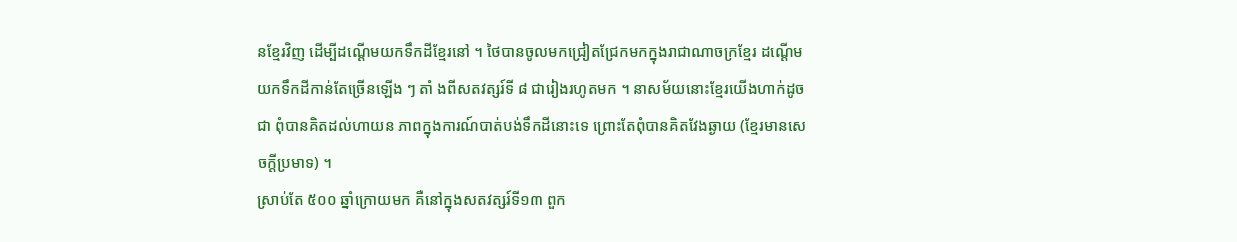នខ្មែរវិញ ដើម្បីដណ្តើមយកទឹកដីខ្មែរនៅ ។ ថៃបានចូលមកជ្រៀតជ្រែកមកក្នុងរាជាណាចក្រខ្មែរ ដណ្តើមយកទឹកដីកាន់តែច្រើនឡើង ៗ តាំ ងពីសតវត្សរ៍ទី ៨ ជារៀងរហូតមក ។ នាសម័យនោះខ្មែរយើងហាក់ដូចជា ពុំបានគិតដល់ហាយន ភាពក្នុងការណ៍បាត់បង់ទឹកដីនោះទេ ព្រោះតែពុំបានគិតវែងឆ្ងាយ (ខ្មែរមានសេចក្តីប្រមាទ) ។
ស្រាប់តែ ៥០០ ឆ្នាំក្រោយមក គឺនៅក្នុងសតវត្សរ៍ទី១៣ ពួក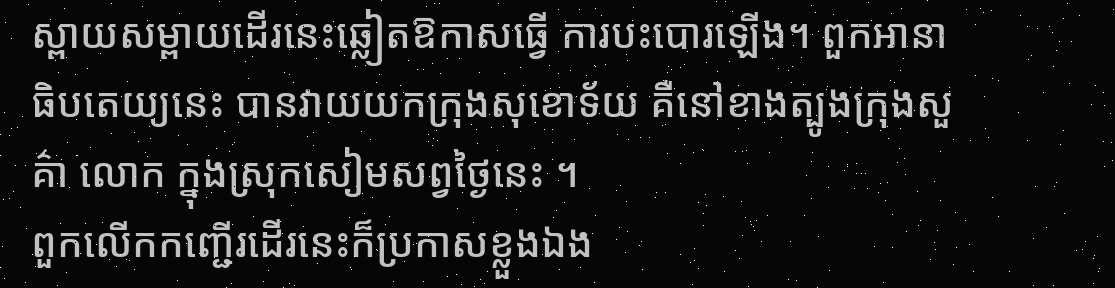ស្ពាយសម្ពាយដើរនេះឆ្លៀតឱកាសធ្វើ ការបះបោរឡើង។ ពួកអានាធិបតេយ្យនេះ បានវាយយកក្រុងសុខោទ័យ គឺនៅខាងត្បូងក្រុងសួគ៌ា លោក ក្នុងស្រុកសៀមសព្វថ្ងៃនេះ ។
ពួកលើកកញ្ជើរដើរនេះក៏ប្រកាសខ្លួងឯង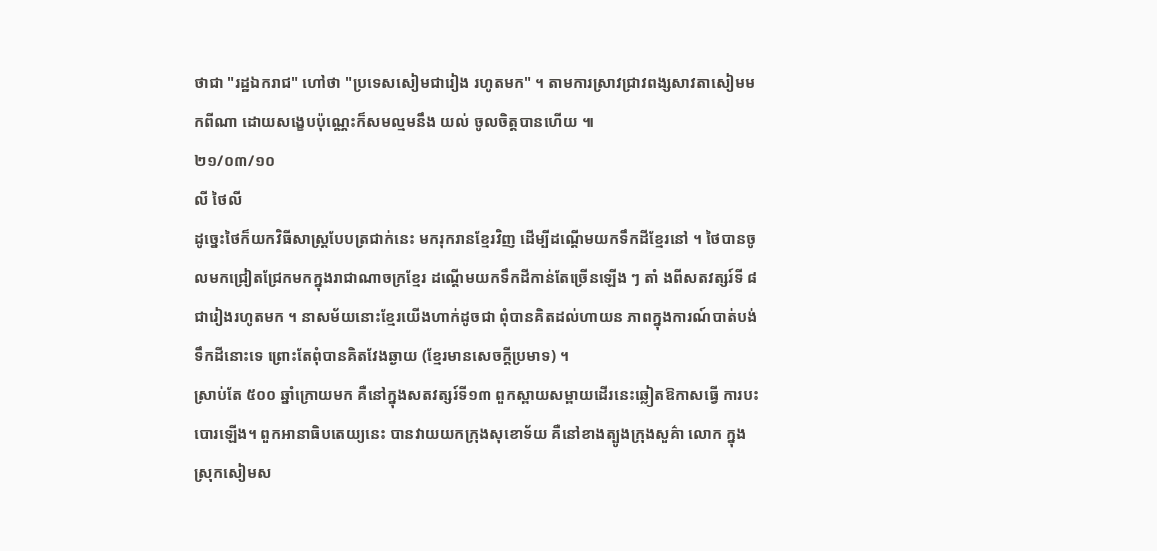ថាជា "រដ្ឋឯករាជ" ហៅថា "ប្រទេសសៀមជារៀង រហូតមក" ។ តាមការស្រាវជ្រាវពង្សសាវតាសៀមមកពីណា ដោយសង្ខេបប៉ុណ្ណេះក៏សមល្មមនឹង យល់ ចូលចិត្តបានហើយ ៕
២១/០៣/១០
លី ថៃលី
ដូច្នេះថៃក៏យកវិធីសាស្រ្តបែបត្រជាក់នេះ មករុករានខ្មែរវិញ ដើម្បីដណ្តើមយកទឹកដីខ្មែរនៅ ។ ថៃបានចូលមកជ្រៀតជ្រែកមកក្នុងរាជាណាចក្រខ្មែរ ដណ្តើមយកទឹកដីកាន់តែច្រើនឡើង ៗ តាំ ងពីសតវត្សរ៍ទី ៨ ជារៀងរហូតមក ។ នាសម័យនោះខ្មែរយើងហាក់ដូចជា ពុំបានគិតដល់ហាយន ភាពក្នុងការណ៍បាត់បង់ទឹកដីនោះទេ ព្រោះតែពុំបានគិតវែងឆ្ងាយ (ខ្មែរមានសេចក្តីប្រមាទ) ។
ស្រាប់តែ ៥០០ ឆ្នាំក្រោយមក គឺនៅក្នុងសតវត្សរ៍ទី១៣ ពួកស្ពាយសម្ពាយដើរនេះឆ្លៀតឱកាសធ្វើ ការបះបោរឡើង។ ពួកអានាធិបតេយ្យនេះ បានវាយយកក្រុងសុខោទ័យ គឺនៅខាងត្បូងក្រុងសួគ៌ា លោក ក្នុងស្រុកសៀមស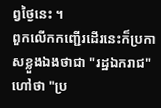ព្វថ្ងៃនេះ ។
ពួកលើកកញ្ជើរដើរនេះក៏ប្រកាសខ្លួងឯងថាជា "រដ្ឋឯករាជ" ហៅថា "ប្រ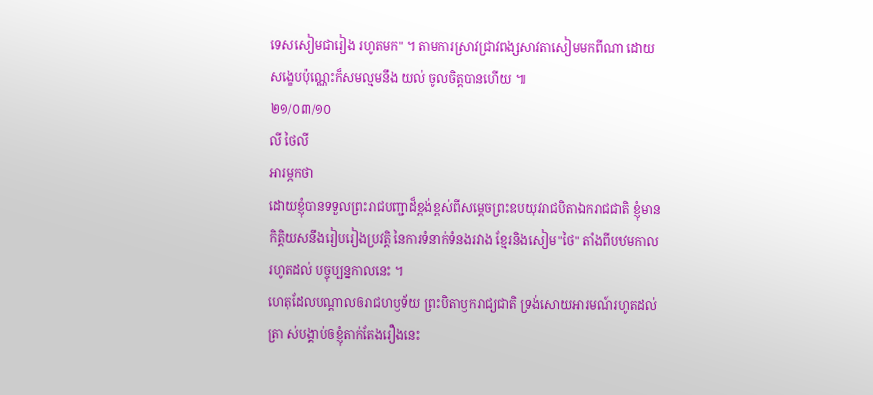ទេសសៀមជារៀង រហូតមក" ។ តាមការស្រាវជ្រាវពង្សសាវតាសៀមមកពីណា ដោយសង្ខេបប៉ុណ្ណេះក៏សមល្មមនឹង យល់ ចូលចិត្តបានហើយ ៕
២១/០៣/១០
លី ថៃលី
អារម្ភកថា
ដោយខ្ញុំបានទទួលព្រះរាជបញ្ជាដ៏ខ្ពង់ខ្ពស់ពីសម្តេចព្រះឧបយុវរាជបិតាឯករាជជាតិ ខ្ញុំមាន កិត្តិយសនឹងរៀបរៀងប្រវត្តិ នៃការទំនាក់ទំនងរវាង ខ្មែរនិងសៀម"ថៃ" តាំងពីបឋមកាលរហូតដល់ បច្ចុប្បន្នកាលនេះ ។
ហេតុដែលបណ្តាលឲរាជហឫទ័យ ព្រះបិតាឫករាជ្យជាតិ ទ្រង់សោយអារមណ៍រហូតដល់ត្រា ស់បង្គាប់ឲខ្ញុំតាក់តែងរឿងនេះ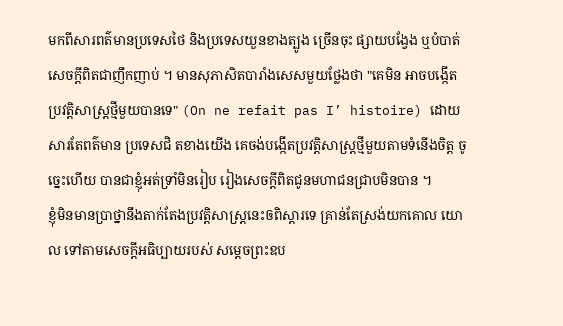មកពីសារពត៌មានប្រទេសថៃ និងប្រទេសយួនខាងត្បូង ច្រើនចុះ ផ្សាយបង្វែង ឬបំបាត់សេចក្តីពិតជាញឹកញាប់ ។ មានសុភាសិតបារាំងសេសមួយថ្លែងថា "គេមិន អាចបង្កើតប្រវត្តិសាស្រ្តថ្មីមួយបានទេ" (On ne refait pas I’ histoire) ដោយសារតែពត៌មាន ប្រទេសជិ តខាងយើង គេចង់បង្កើតប្រវត្តិសាស្ត្រថ្មីមួយតាមទំនើងចិត្ត ចូច្នេះហើយ បានជាខ្ញុំអត់ទ្រាំមិនរៀប រៀងសេចក្តីពិតជូនមហាជនជ្រាបមិនបាន ។
ខ្ញុំមិនមានប្រាថ្នានឹងតាក់តែងប្រវត្តិសាស្រ្តនេះឲពិស្តារទេ គ្រាន់តែស្រង់យកគោល យោល ទៅតាមសេចក្តីអធិប្បាយរបស់ សម្តេចព្រះឧប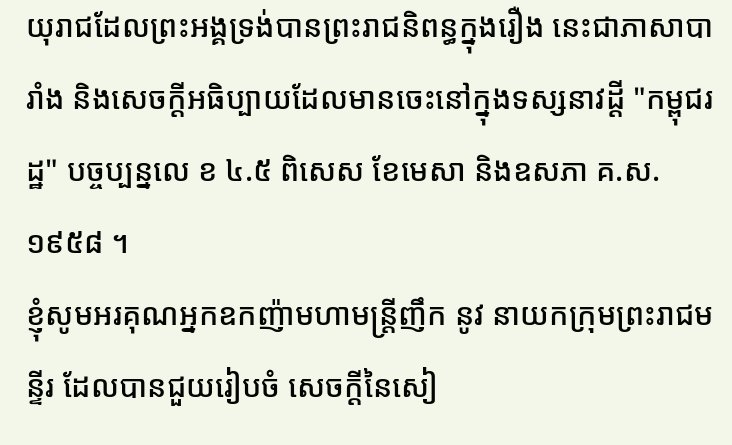យុរាជដែលព្រះអង្គទ្រង់បានព្រះរាជនិពន្ធក្នុងរឿង នេះជាភាសាបារាំង និងសេចក្តីអធិប្បាយដែលមានចេះនៅក្នុងទស្សនាវដ្តី "កម្ពុជរដ្ឋ" បច្ចប្បន្នលេ ខ ៤.៥ ពិសេស ខែមេសា និងឧសភា គ.ស. ១៩៥៨ ។
ខ្ញុំសូមអរគុណអ្នកឧកញ៉ាមហាមន្ត្រីញឹក នូវ នាយកក្រុមព្រះរាជមន្ទីរ ដែលបានជួយរៀបចំ សេចក្តីនៃសៀ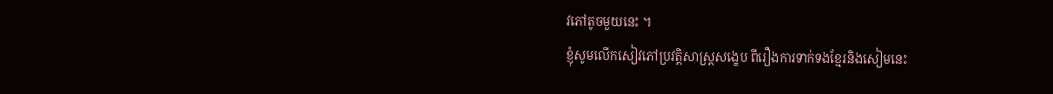វភៅតូចមួយនេះ ។
ខ្ញុំសូមលើកសៀវភៅប្រវត្តិសាស្រ្តសង្ខេប ពីរឿងការទាក់ទងខ្មែរនិងសៀមនេះ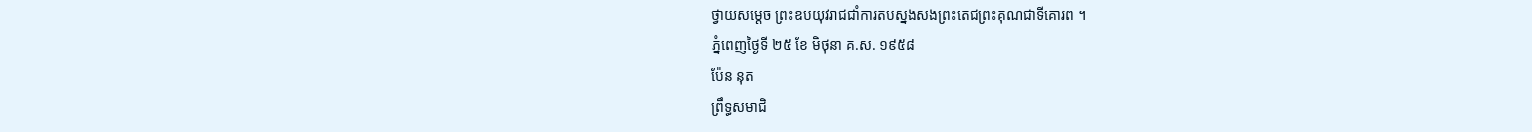ថ្វាយសម្តេច ព្រះឧបយុវរាជជាំការតបស្នងសងព្រះតេជព្រះគុណជាទីគោរព ។
ភ្នំពេញថ្ងៃទី ២៥ ខែ មិថុនា គ.ស. ១៩៥៨
ប៉ែន នុត
ព្រឹទ្ធសមាជិ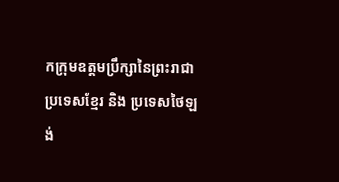កក្រុមឧត្តមប្រឹក្សានៃព្រះរាជា
ប្រទេសខ្មែរ និង ប្រទេសថៃឡង់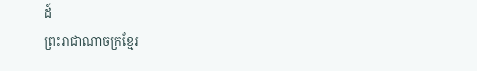ដ៍
ព្រះរាជាណាចក្រខ្មែរ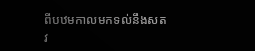ពីបឋមកាលមកទល់នឹងសតវ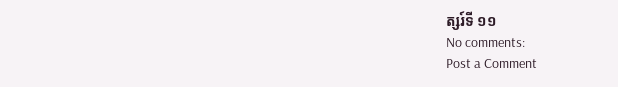ត្សរ៍ទី ១១
No comments:
Post a Comment